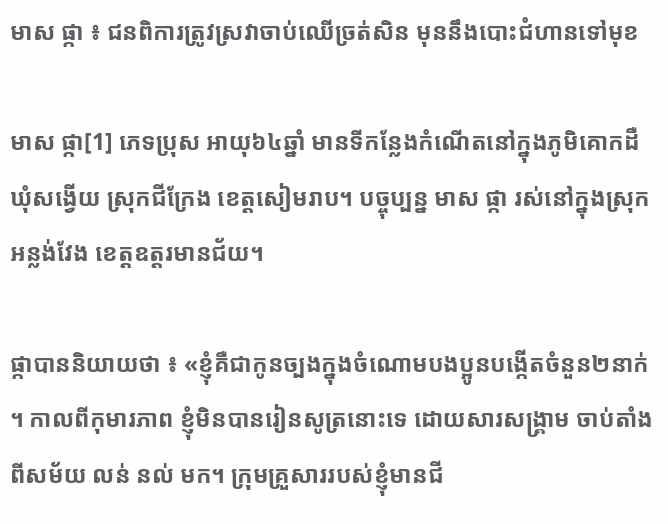មាស ផ្កា ៖ ជនពិការត្រូវស្រវាចាប់ឈើច្រត់សិន មុននឹងបោះជំហានទៅមុខ

មាស ផ្កា[1] ភេទប្រុស អាយុ៦៤ឆ្នាំ មានទីកន្លែងកំណើតនៅក្នុងភូមិគោកដឺ  ឃុំសង្វើយ ស្រុកជីក្រែង ខេត្ដសៀមរាប។ បច្ចុប្បន្ន មាស ផ្កា រស់នៅក្នុងស្រុកអន្លង់វែង ខេត្ដឧត្ដរមានជ័យ។

ផ្កាបាននិយាយថា ៖ «ខ្ញុំគឺជាកូនច្បងក្នុងចំណោមបងប្អូនបង្កើតចំនួន២នាក់។ កាលពីកុមារភាព ខ្ញុំមិនបានរៀនសូត្រនោះទេ ដោយសារសង្គ្រាម ចាប់តាំងពីសម័យ លន់ នល់ មក។ ក្រុមគ្រួសាររបស់ខ្ញុំមានជី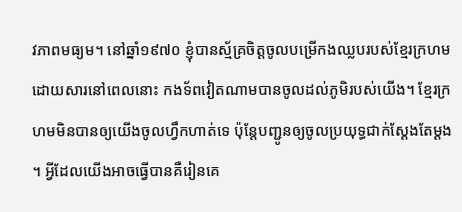វភាពមធ្យម។ នៅឆ្នាំ១៩៧០ ខ្ញុំបានស្ម័គ្រចិត្ដចូលបម្រើកងឈ្លបរបស់ខ្មែរក្រហម ដោយសារនៅពេលនោះ កងទ័ពវៀតណាមបានចូលដល់ភូមិរបស់យើង។ ខ្មែរក្រហមមិនបានឲ្យយើងចូលហ្វឹកហាត់ទេ ប៉ុន្តែបញ្ជូនឲ្យចូលប្រយុទ្ធជាក់ស្ដែងតែម្ដង។ អ្វីដែលយើងអាចធ្វើបានគឺរៀនគេ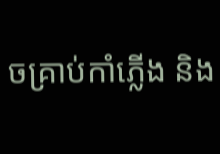ចគ្រាប់កាំភ្លើង និង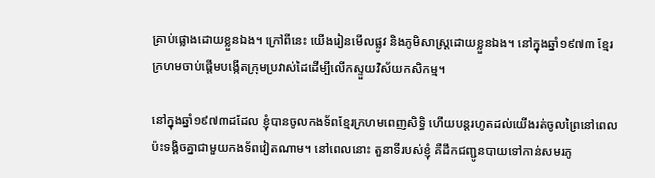គ្រាប់ផ្លោងដោយខ្លួនឯង។ ក្រៅពីនេះ យើងរៀនមើលផ្លូវ និងភូមិសាស្រ្ដដោយខ្លួនឯង។ នៅក្នុងឆ្នាំ១៩៧៣ ខ្មែរក្រហមចាប់ផ្ដើមបង្កើតក្រុមប្រវាស់ដៃដើម្បីលើកស្ទួយវិស័យកសិកម្ម។

នៅក្នុងឆ្នាំ១៩៧៣ដដែល ខ្ញុំបានចូលកងទ័ពខ្មែរក្រហមពេញសិទ្ធិ ហើយបន្ដរហូតដល់យើងរត់ចូលព្រៃនៅពេលប៉ះទង្គិចគ្នាជាមួយកងទ័ពវៀតណាម។ នៅពេលនោះ តួនាទីរបស់ខ្ញុំ គឺដឹកជញ្ជូនបាយទៅកាន់សមរភូ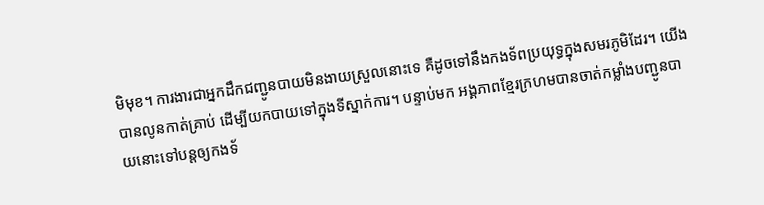មិមុខ។ ការងារជាអ្នកដឹកជញ្ជូនបាយមិនងាយស្រួលនោះទេ គឺដូចទៅនឹងកងទ័ពប្រយុទ្ធក្នុងសមរភូមិដែរ។ យើងបានលូនកាត់គ្រាប់ ដើម្បីយកបាយទៅក្នុងទីស្នាក់ការ។ បន្ទាប់មក អង្គភាពខ្មែរក្រហមបានចាត់កម្លាំងបញ្ជូនបាយនោះទៅបន្ដឲ្យកងទ័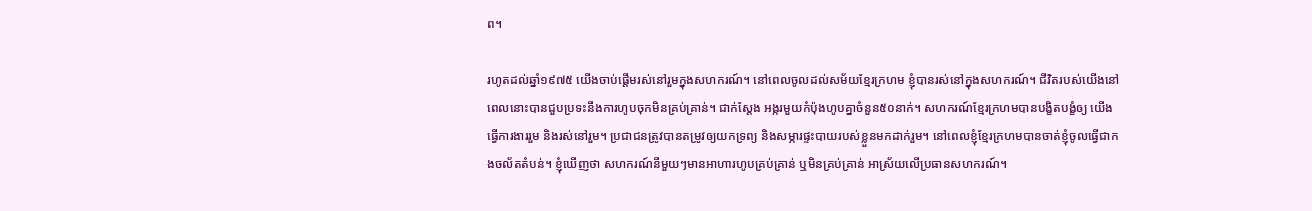ព។

រហូតដល់ឆ្នាំ១៩៧៥ យើងចាប់ផ្ដើមរស់នៅរួមក្នុងសហករណ៍។ នៅពេលចូលដល់សម័យខ្មែរក្រហម ខ្ញុំបានរស់នៅក្នុងសហករណ៍។ ជីវិតរបស់យើងនៅពេលនោះបានជួបប្រទះនឹងការហូបចុកមិនគ្រប់គ្រាន់។ ជាក់ស្ដែង អង្ករមួយកំប៉ុងហូបគ្នាចំនួន៥០នាក់។ សហករណ៍ខ្មែរក្រហមបានបង្ខិតបង្ខំឲ្យ យើងធ្វើការងាររួម និងរស់នៅរួម។ ប្រជាជនត្រូវបានតម្រូវឲ្យយកទ្រព្យ និងសម្ភារផ្ទះបាយរបស់ខ្លួនមកដាក់រួម។ នៅពេលខ្ញុំខ្មែរក្រហមបានចាត់ខ្ញុំចូលធ្វើជាកងចល័តតំបន់។ ខ្ញុំឃើញថា សហករណ៍នីមួយៗមានអាហារហូបគ្រប់គ្រាន់ ឬមិនគ្រប់គ្រាន់ អាស្រ័យលើប្រធានសហករណ៍។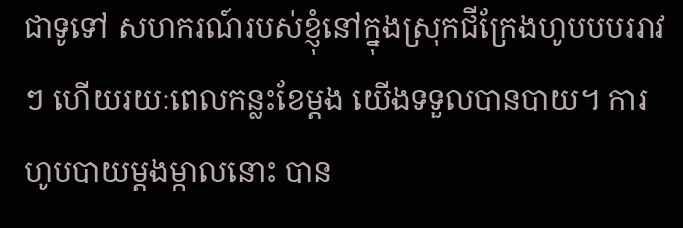ជាទូទៅ សហករណ៍របស់ខ្ញុំនៅក្នុងស្រុកជីក្រែងហូបបបររាវៗ ហើយរយៈពេលកន្លះខែម្ដង យើងទទួលបានបាយ។ ការហូបបាយម្ដងម្កាលនោះ បាន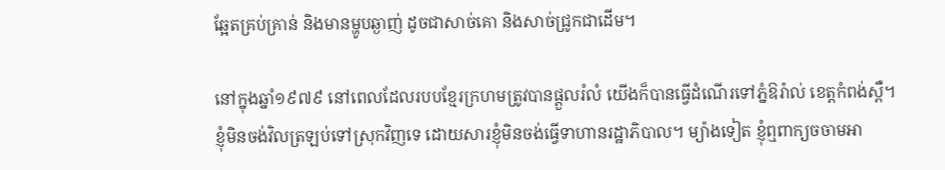ឆ្អែតគ្រប់គ្រាន់ និងមានម្ហូបឆ្ងាញ់ ដូចជាសាច់គោ និងសាច់ជ្រូកជាដើម។

នៅក្នុងឆ្នាំ១៩៧៩ នៅពេលដែលរបបខ្មែរក្រហមត្រូវបានផ្តួលរំលំ យើងក៏បានធ្វើដំណើរទៅភ្នំឱរ៉ាល់ ខេត្ដកំពង់ស្ពឺ។ ខ្ញុំមិនចង់វិលត្រឡប់ទៅស្រុកវិញទេ ដោយសារខ្ញុំមិនចង់ធ្វើទាហានរដ្ឋាភិបាល។ ម្យ៉ាងទៀត ខ្ញុំឮពាក្យចចាមអា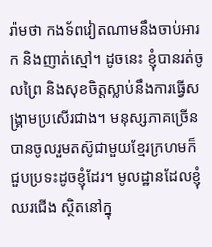រ៉ាមថា កងទ័ពវៀតណាមនឹងចាប់អារក និងញាត់ស្មៅ។ ដូចនេះ ខ្ញុំបានរត់ចូលព្រៃ និងសុខចិត្ដស្លាប់នឹងការធ្វើសង្គ្រាមប្រសើរជាង។ មនុស្សភាគច្រើនបានចូលរួមតស៊ូជាមួយខ្មែរក្រហមក៏ជួបប្រទះដូចខ្ញុំដែរ។ មូលដ្ឋានដែលខ្ញុំឈរជើង ស្ថិតនៅក្នុ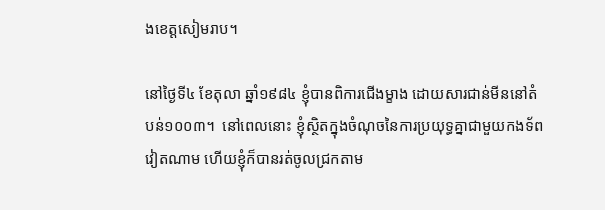ងខេត្ដសៀមរាប។

នៅថ្ងៃទី៤ ខែតុលា ឆ្នាំ១៩៨៤ ខ្ញុំបានពិការជើងម្ខាង ដោយសារជាន់មីននៅតំបន់១០០៣។  នៅពេលនោះ ខ្ញុំស្ថិតក្នុងចំណុចនៃការប្រយុទ្ធគ្នាជាមួយកងទ័ពវៀតណាម ហើយខ្ញុំក៏បានរត់ចូលជ្រកតាម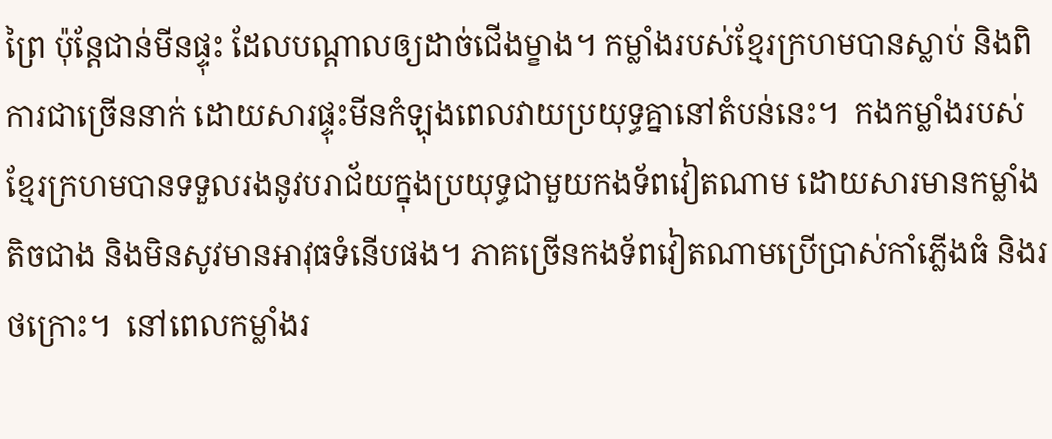ព្រៃ ប៉ុន្តែជាន់មីនផ្ទុះ ដែលបណ្តាលឲ្យដាច់ជើងម្ខាង។ កម្លាំងរបស់ខ្មែរក្រហមបានស្លាប់ និងពិការជាច្រើននាក់ ដោយសារផ្ទុះមីនកំឡុងពេលវាយប្រយុទ្ធគ្នានៅតំបន់នេះ។  កងកម្លាំងរបស់ខ្មែរក្រហមបានទទួលរងនូវបរាជ័យក្នុងប្រយុទ្ធជាមួយកងទ័ពវៀតណាម ដោយសារមានកម្លាំងតិចជាង និងមិនសូវមានអាវុធទំនើបផង។ ភាគច្រើនកងទ័ពវៀតណាមប្រើប្រាស់កាំភ្លើងធំ និងរថក្រោះ។  នៅពេលកម្លាំងរ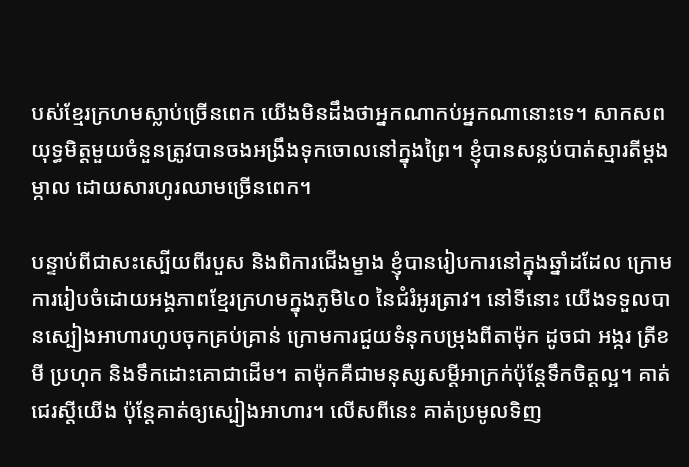បស់ខ្មែរក្រហមស្លាប់ច្រើនពេក យើងមិនដឹងថាអ្នកណាកប់អ្នកណានោះទេ។ សាកសពយុទ្ធមិត្ដមួយចំនួនត្រូវបានចងអង្រឹងទុកចោលនៅក្នុងព្រៃ។ ខ្ញុំបានសន្លប់បាត់ស្មារតីម្ដងម្កាល ដោយសារហូរឈាមច្រើនពេក។

បន្ទាប់ពីជាសះស្បើយពីរបួស និងពិការជើងម្ខាង ខ្ញុំបានរៀបការនៅក្នុងឆ្នាំដដែល ក្រោមការរៀបចំដោយអង្គភាពខ្មែរក្រហមក្នុងភូមិ៤០ នៃជំរំអូរត្រាវ។ នៅទីនោះ យើងទទួលបានស្បៀងអាហារហូបចុកគ្រប់គ្រាន់ ក្រោមការជួយទំនុកបម្រុងពីតាម៉ុក ដូចជា អង្ករ ត្រីខ មី ប្រហុក និងទឹកដោះគោជាដើម។ តាម៉ុកគឺជាមនុស្សសម្ដីអាក្រក់ប៉ុន្ដែទឹកចិត្ដល្អ។ គាត់ជេរស្ដីយើង ប៉ុន្ដែគាត់ឲ្យស្បៀងអាហារ។ លើសពីនេះ គាត់ប្រមូលទិញ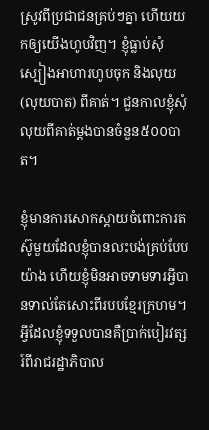ស្រូវពីប្រជាជនគ្រប់ៗគ្នា ហើយយកឲ្យយើងហូបវិញ។ ខ្ញុំធ្លាប់សុំស្បៀងអាហារហូបចុក និងលុយ (លុយបាត) ពីគាត់។ ជួនកាលខ្ញុំសុំលុយពីគាត់ម្ដងបានចំនួន៥០០បាត។

ខ្ញុំមានការសោកស្ដាយចំពោះការតស៊ូមួយដែលខ្ញុំបានលះបង់គ្រប់បែបយ៉ាង ហើយខ្ញុំមិនអាចទាមទារអ្វីបានទាល់តែសោះពីរបបខ្មែរក្រហម។ អ្វីដែលខ្ញុំទទួលបានគឺប្រាក់បៀរវត្សរ៍ពីរាជរដ្ឋាភិបាល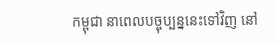កម្ពុជា នាពេលបច្ចុប្បន្ននេះទៅវិញ នៅ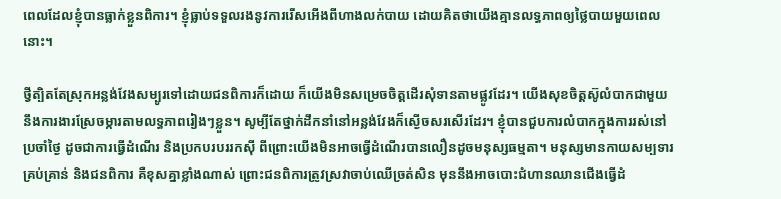ពេលដែលខ្ញុំបានធ្លាក់ខ្លួនពិការ។ ខ្ញុំធ្លាប់ទទួលរងនូវការរើសអើងពីហាងលក់បាយ ដោយគិតថាយើងគ្មានលទ្ធភាពឲ្យថ្លៃបាយមួយពេលនោះ។

ថ្វីត្បិតតែស្រុកអន្លង់វែងសម្បូរទៅដោយជនពិការក៏ដោយ ក៏យើងមិនសម្រេចចិត្ដដើរសុំទានតាមផ្លូវដែរ។ យើងសុខចិត្ដស៊ូលំបាកជាមួយនឹងការងារស្រែចម្ការតាមលទ្ធភាពរៀងៗខ្លួន។ សូម្បីតែថ្នាក់ដឹកនាំនៅអន្លង់វែងក៏ស្ងើចសរសើរដែរ។ ខ្ញុំបានជួបការលំបាកក្នុងការរស់នៅប្រចាំថ្ងៃ ដូចជាការធ្វើដំណើរ និងប្រកបរបររកស៊ី ពីព្រោះយើងមិនអាចធ្វើដំណើរបានលឿនដូចមនុស្សធម្មតា។ មនុស្សមានកាយសម្បទារគ្រប់គ្រាន់ និងជនពិការ គឺខុសគ្នាខ្លាំងណាស់ ព្រោះជនពិការត្រូវស្រវាចាប់ឈើច្រត់សិន មុននឹងអាចបោះជំហានឈានជើងធ្វើដំ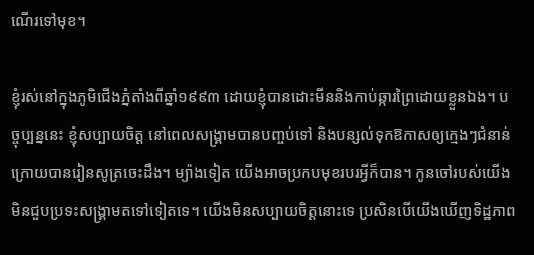ណើរទៅមុខ។

ខ្ញុំរស់នៅក្នុងភូមិជើងភ្នំតាំងពីឆ្នាំ១៩៩៣ ដោយខ្ញុំបានដោះមីននិងកាប់ឆ្ការព្រៃដោយខ្លួនឯង។ បច្ចុប្បន្ននេះ ខ្ញុំសប្បាយចិត្ដ នៅពេលសង្គ្រាមបានបញ្ចប់ទៅ និងបន្សល់ទុកឱកាសឲ្យក្មេងៗជំនាន់ក្រោយបានរៀនសូត្រចេះដឹង។ ម្យ៉ាងទៀត យើងអាចប្រកបមុខរបរអ្វីក៏បាន។ កូនចៅរបស់យើងមិនជួបប្រទះសង្គ្រាមតទៅទៀតទេ។ យើងមិនសប្បាយចិត្ដនោះទេ ប្រសិនបើយើងឃើញទិដ្ឋភាព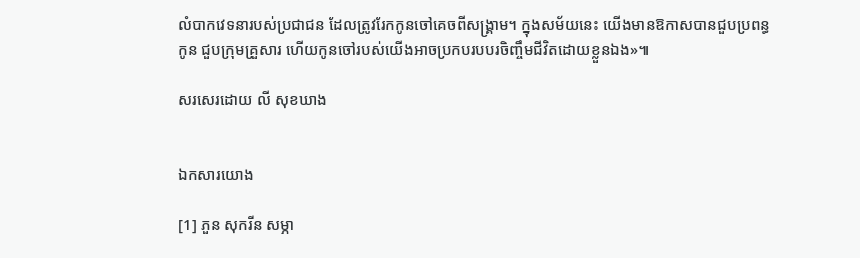លំបាកវេទនារបស់ប្រជាជន ដែលត្រូវរែកកូនចៅគេចពីសង្គ្រាម។ ក្នុងសម័យនេះ យើងមានឱកាសបានជួបប្រពន្ធកូន ជួបក្រុមគ្រួសារ ហើយកូនចៅរបស់យើងអាចប្រកបរបបរចិញ្ចឹមជីវិតដោយខ្លួនឯង»៕

សរសេរដោយ លី សុខឃាង


ឯកសារយោង

[1] ភួន សុករីន សម្ភា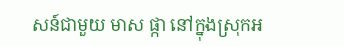សន៍ជាមួយ មាស ផ្កា នៅក្នុងស្រុកអ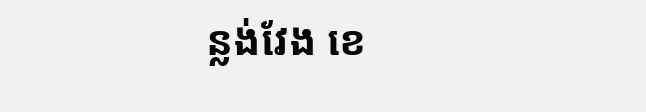ន្លង់វែង ខេ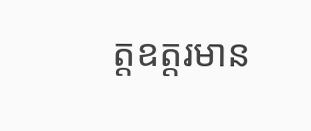ត្តឧត្តរមាន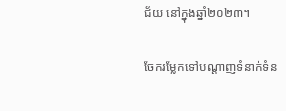ជ័យ នៅក្នុងឆ្នាំ២០២៣។

ចែករម្លែកទៅបណ្តាញទំនាក់ទំន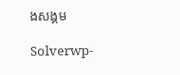ងសង្គម

Solverwp-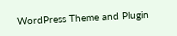WordPress Theme and Plugin